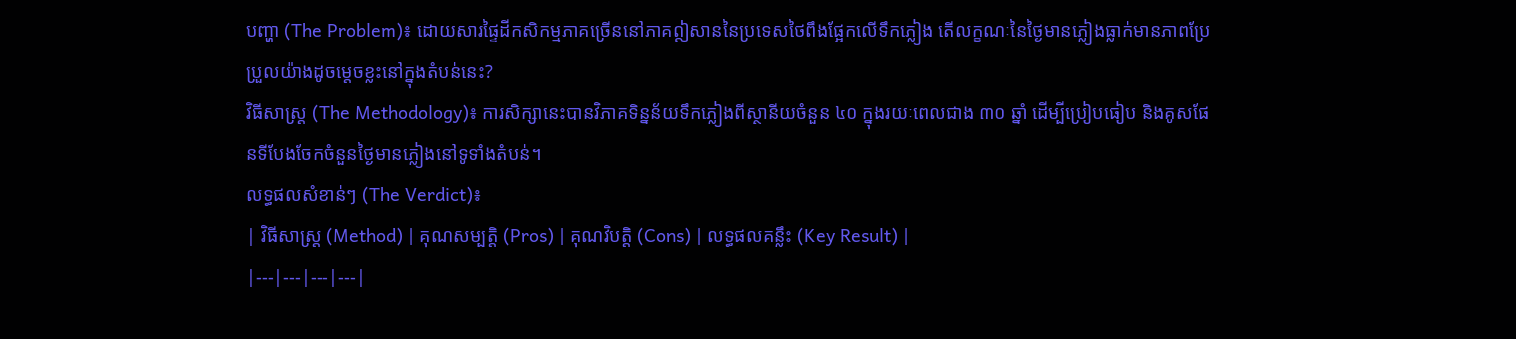បញ្ហា (The Problem)៖ ដោយសារផ្ទៃដីកសិកម្មភាគច្រើននៅភាគឦសាននៃប្រទេសថៃពឹងផ្អែកលើទឹកភ្លៀង តើលក្ខណៈនៃថ្ងៃមានភ្លៀងធ្លាក់មានភាពប្រែប្រួលយ៉ាងដូចម្តេចខ្លះនៅក្នុងតំបន់នេះ?
វិធីសាស្ត្រ (The Methodology)៖ ការសិក្សានេះបានវិភាគទិន្នន័យទឹកភ្លៀងពីស្ថានីយចំនួន ៤០ ក្នុងរយៈពេលជាង ៣០ ឆ្នាំ ដើម្បីប្រៀបធៀប និងគូសផែនទីបែងចែកចំនួនថ្ងៃមានភ្លៀងនៅទូទាំងតំបន់។
លទ្ធផលសំខាន់ៗ (The Verdict)៖
| វិធីសាស្ត្រ (Method) | គុណសម្បត្តិ (Pros) | គុណវិបត្តិ (Cons) | លទ្ធផលគន្លឹះ (Key Result) |
|---|---|---|---|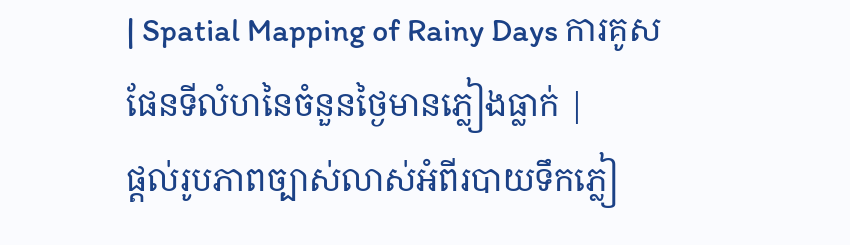| Spatial Mapping of Rainy Days ការគូសផែនទីលំហនៃចំនួនថ្ងៃមានភ្លៀងធ្លាក់ |
ផ្តល់រូបភាពច្បាស់លាស់អំពីរបាយទឹកភ្លៀ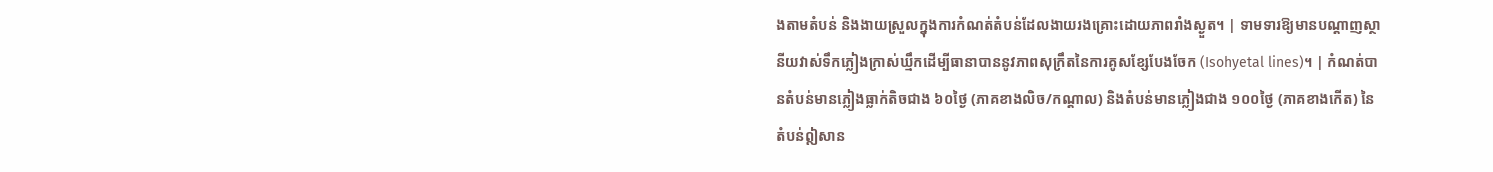ងតាមតំបន់ និងងាយស្រួលក្នុងការកំណត់តំបន់ដែលងាយរងគ្រោះដោយភាពរាំងស្ងួត។ | ទាមទារឱ្យមានបណ្តាញស្ថានីយវាស់ទឹកភ្លៀងក្រាស់ឃ្មឹកដើម្បីធានាបាននូវភាពសុក្រឹតនៃការគូសខ្សែបែងចែក (Isohyetal lines)។ | កំណត់បានតំបន់មានភ្លៀងធ្លាក់តិចជាង ៦០ថ្ងៃ (ភាគខាងលិច/កណ្តាល) និងតំបន់មានភ្លៀងជាង ១០០ថ្ងៃ (ភាគខាងកើត) នៃតំបន់ឦសាន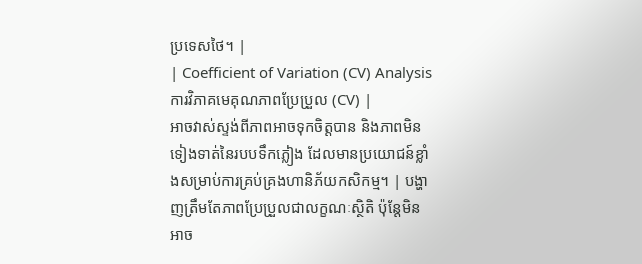ប្រទេសថៃ។ |
| Coefficient of Variation (CV) Analysis ការវិភាគមេគុណភាពប្រែប្រួល (CV) |
អាចវាស់ស្ទង់ពីភាពអាចទុកចិត្តបាន និងភាពមិនទៀងទាត់នៃរបបទឹកភ្លៀង ដែលមានប្រយោជន៍ខ្លាំងសម្រាប់ការគ្រប់គ្រងហានិភ័យកសិកម្ម។ | បង្ហាញត្រឹមតែភាពប្រែប្រួលជាលក្ខណៈស្ថិតិ ប៉ុន្តែមិនអាច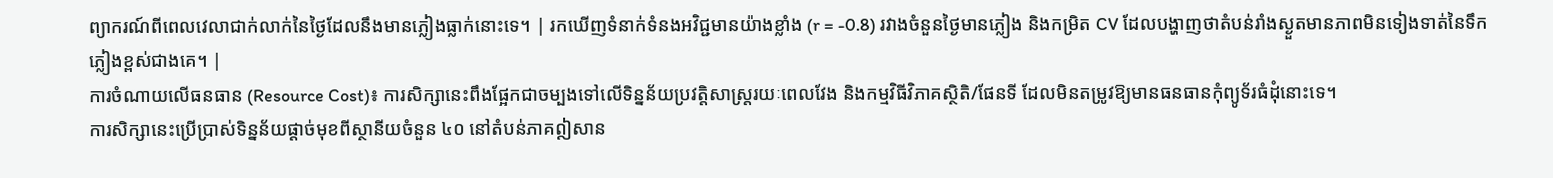ព្យាករណ៍ពីពេលវេលាជាក់លាក់នៃថ្ងៃដែលនឹងមានភ្លៀងធ្លាក់នោះទេ។ | រកឃើញទំនាក់ទំនងអវិជ្ជមានយ៉ាងខ្លាំង (r = -0.8) រវាងចំនួនថ្ងៃមានភ្លៀង និងកម្រិត CV ដែលបង្ហាញថាតំបន់រាំងស្ងួតមានភាពមិនទៀងទាត់នៃទឹកភ្លៀងខ្ពស់ជាងគេ។ |
ការចំណាយលើធនធាន (Resource Cost)៖ ការសិក្សានេះពឹងផ្អែកជាចម្បងទៅលើទិន្នន័យប្រវត្តិសាស្រ្តរយៈពេលវែង និងកម្មវិធីវិភាគស្ថិតិ/ផែនទី ដែលមិនតម្រូវឱ្យមានធនធានកុំព្យូទ័រធំដុំនោះទេ។
ការសិក្សានេះប្រើប្រាស់ទិន្នន័យផ្តាច់មុខពីស្ថានីយចំនួន ៤០ នៅតំបន់ភាគឦសាន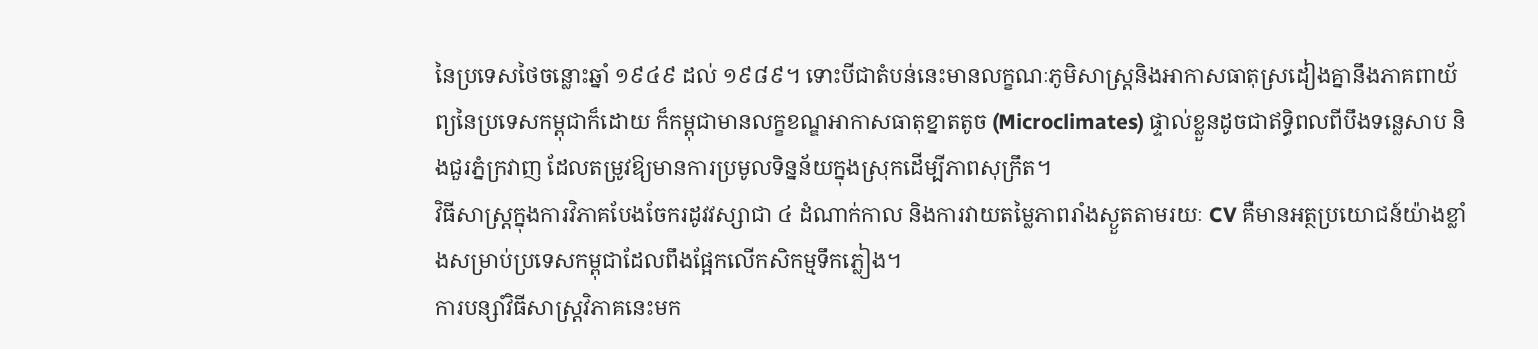នៃប្រទេសថៃចន្លោះឆ្នាំ ១៩៤៩ ដល់ ១៩៨៩។ ទោះបីជាតំបន់នេះមានលក្ខណៈភូមិសាស្រ្តនិងអាកាសធាតុស្រដៀងគ្នានឹងភាគពាយ័ព្យនៃប្រទេសកម្ពុជាក៏ដោយ ក៏កម្ពុជាមានលក្ខខណ្ឌអាកាសធាតុខ្នាតតូច (Microclimates) ផ្ទាល់ខ្លួនដូចជាឥទ្ធិពលពីបឹងទន្លេសាប និងជួរភ្នំក្រវាញ ដែលតម្រូវឱ្យមានការប្រមូលទិន្នន័យក្នុងស្រុកដើម្បីភាពសុក្រឹត។
វិធីសាស្រ្តក្នុងការវិភាគបែងចែករដូវវស្សាជា ៤ ដំណាក់កាល និងការវាយតម្លៃភាពរាំងស្ងួតតាមរយៈ CV គឺមានអត្ថប្រយោជន៍យ៉ាងខ្លាំងសម្រាប់ប្រទេសកម្ពុជាដែលពឹងផ្អែកលើកសិកម្មទឹកភ្លៀង។
ការបន្សាំវិធីសាស្រ្តវិភាគនេះមក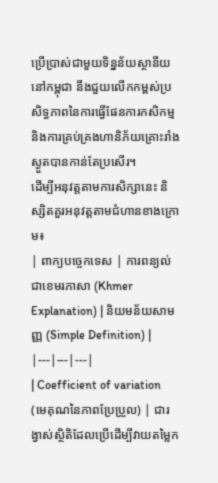ប្រើប្រាស់ជាមួយទិន្នន័យស្ថានីយនៅកម្ពុជា នឹងជួយលើកកម្ពស់ប្រសិទ្ធភាពនៃការធ្វើផែនការកសិកម្ម និងការគ្រប់គ្រងហានិភ័យគ្រោះរាំងស្ងួតបានកាន់តែប្រសើរ។
ដើម្បីអនុវត្តតាមការសិក្សានេះ និស្សិតគួរអនុវត្តតាមជំហានខាងក្រោម៖
| ពាក្យបច្ចេកទេស | ការពន្យល់ជាខេមរភាសា (Khmer Explanation) | និយមន័យសាមញ្ញ (Simple Definition) |
|---|---|---|
| Coefficient of variation (មេគុណនៃភាពប្រែប្រួល) | ជារង្វាស់ស្ថិតិដែលប្រើដើម្បីវាយតម្លៃក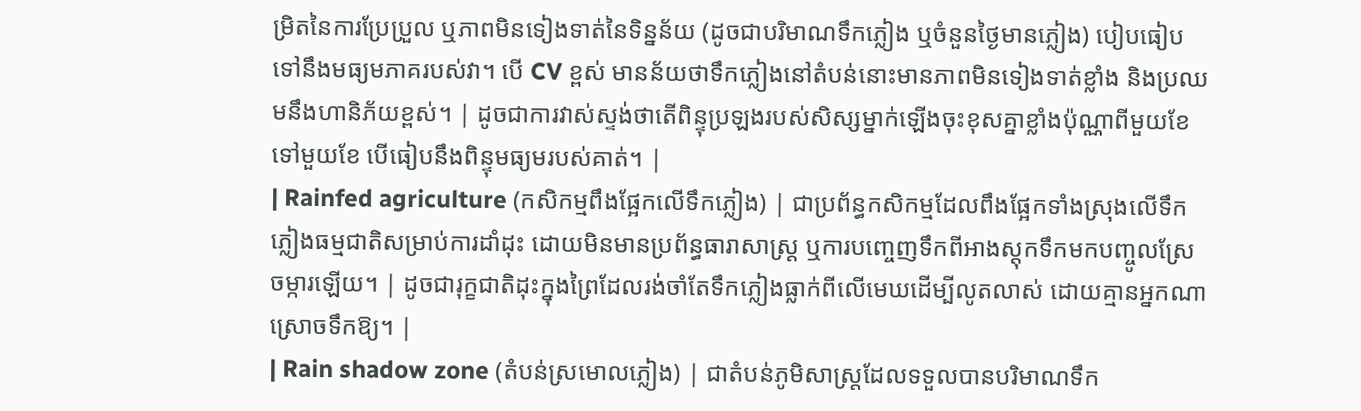ម្រិតនៃការប្រែប្រួល ឬភាពមិនទៀងទាត់នៃទិន្នន័យ (ដូចជាបរិមាណទឹកភ្លៀង ឬចំនួនថ្ងៃមានភ្លៀង) បៀបធៀបទៅនឹងមធ្យមភាគរបស់វា។ បើ CV ខ្ពស់ មានន័យថាទឹកភ្លៀងនៅតំបន់នោះមានភាពមិនទៀងទាត់ខ្លាំង និងប្រឈមនឹងហានិភ័យខ្ពស់។ | ដូចជាការវាស់ស្ទង់ថាតើពិន្ទុប្រឡងរបស់សិស្សម្នាក់ឡើងចុះខុសគ្នាខ្លាំងប៉ុណ្ណាពីមួយខែទៅមួយខែ បើធៀបនឹងពិន្ទុមធ្យមរបស់គាត់។ |
| Rainfed agriculture (កសិកម្មពឹងផ្អែកលើទឹកភ្លៀង) | ជាប្រព័ន្ធកសិកម្មដែលពឹងផ្អែកទាំងស្រុងលើទឹកភ្លៀងធម្មជាតិសម្រាប់ការដាំដុះ ដោយមិនមានប្រព័ន្ធធារាសាស្ត្រ ឬការបញ្ចេញទឹកពីអាងស្តុកទឹកមកបញ្ចូលស្រែចម្ការឡើយ។ | ដូចជារុក្ខជាតិដុះក្នុងព្រៃដែលរង់ចាំតែទឹកភ្លៀងធ្លាក់ពីលើមេឃដើម្បីលូតលាស់ ដោយគ្មានអ្នកណាស្រោចទឹកឱ្យ។ |
| Rain shadow zone (តំបន់ស្រមោលភ្លៀង) | ជាតំបន់ភូមិសាស្ត្រដែលទទួលបានបរិមាណទឹក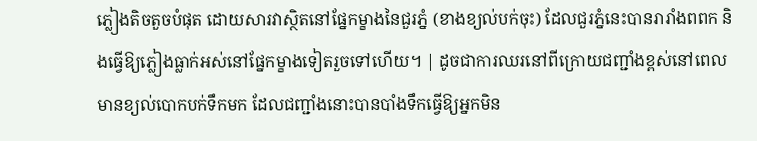ភ្លៀងតិចតួចបំផុត ដោយសារវាស្ថិតនៅផ្នែកម្ខាងនៃជួរភ្នំ (ខាងខ្យល់បក់ចុះ) ដែលជួរភ្នំនេះបានរារាំងពពក និងធ្វើឱ្យភ្លៀងធ្លាក់អស់នៅផ្នែកម្ខាងទៀតរួចទៅហើយ។ | ដូចជាការឈរនៅពីក្រោយជញ្ជាំងខ្ពស់នៅពេលមានខ្យល់បោកបក់ទឹកមក ដែលជញ្ជាំងនោះបានបាំងទឹកធ្វើឱ្យអ្នកមិន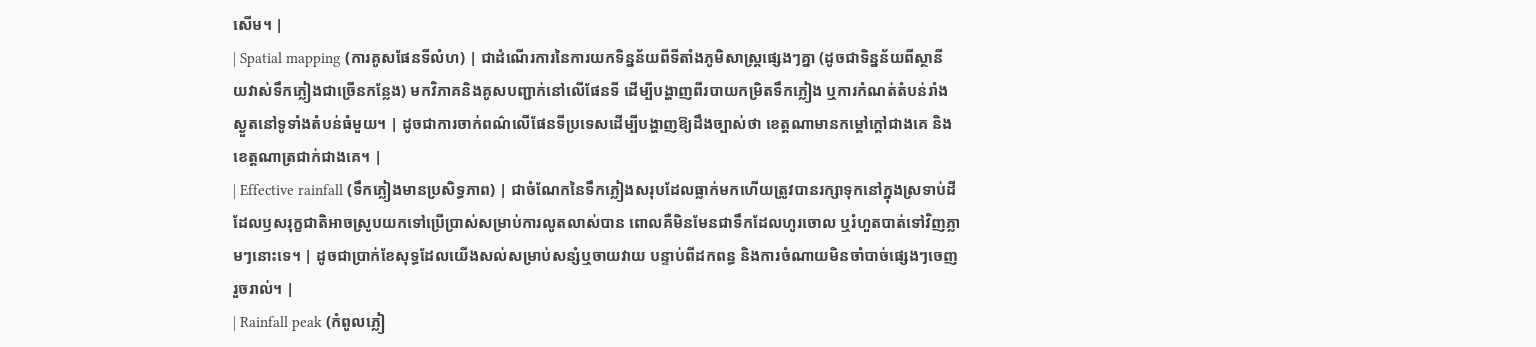សើម។ |
| Spatial mapping (ការគូសផែនទីលំហ) | ជាដំណើរការនៃការយកទិន្នន័យពីទីតាំងភូមិសាស្ត្រផ្សេងៗគ្នា (ដូចជាទិន្នន័យពីស្ថានីយវាស់ទឹកភ្លៀងជាច្រើនកន្លែង) មកវិភាគនិងគូសបញ្ជាក់នៅលើផែនទី ដើម្បីបង្ហាញពីរបាយកម្រិតទឹកភ្លៀង ឬការកំណត់តំបន់រាំងស្ងួតនៅទូទាំងតំបន់ធំមួយ។ | ដូចជាការចាក់ពណ៌លើផែនទីប្រទេសដើម្បីបង្ហាញឱ្យដឹងច្បាស់ថា ខេត្តណាមានកម្តៅក្តៅជាងគេ និងខេត្តណាត្រជាក់ជាងគេ។ |
| Effective rainfall (ទឹកភ្លៀងមានប្រសិទ្ធភាព) | ជាចំណែកនៃទឹកភ្លៀងសរុបដែលធ្លាក់មកហើយត្រូវបានរក្សាទុកនៅក្នុងស្រទាប់ដី ដែលឫសរុក្ខជាតិអាចស្រូបយកទៅប្រើប្រាស់សម្រាប់ការលូតលាស់បាន ពោលគឺមិនមែនជាទឹកដែលហូរចោល ឬរំហួតបាត់ទៅវិញភ្លាមៗនោះទេ។ | ដូចជាប្រាក់ខែសុទ្ធដែលយើងសល់សម្រាប់សន្សំឬចាយវាយ បន្ទាប់ពីដកពន្ធ និងការចំណាយមិនចាំបាច់ផ្សេងៗចេញរួចរាល់។ |
| Rainfall peak (កំពូលភ្លៀ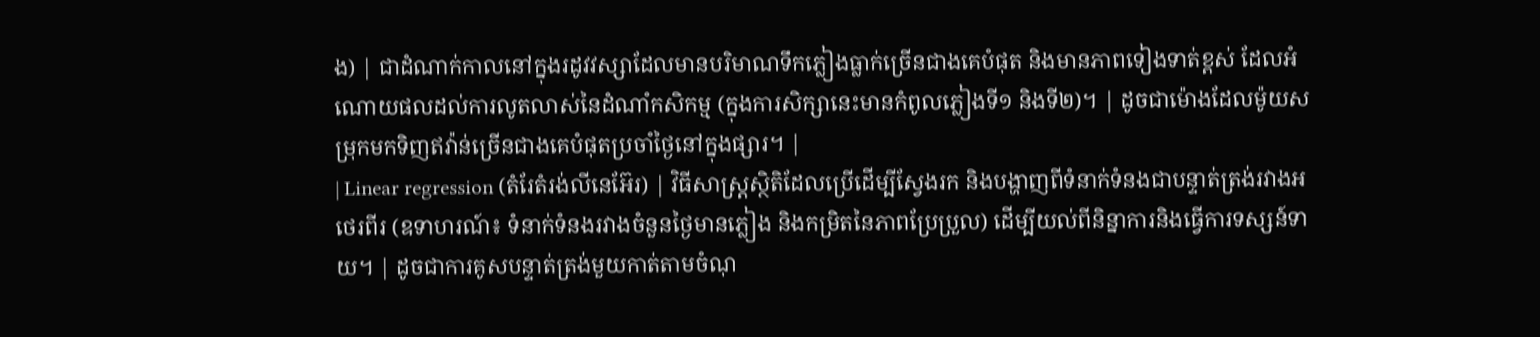ង) | ជាដំណាក់កាលនៅក្នុងរដូវវស្សាដែលមានបរិមាណទឹកភ្លៀងធ្លាក់ច្រើនជាងគេបំផុត និងមានភាពទៀងទាត់ខ្ពស់ ដែលអំណោយផលដល់ការលូតលាស់នៃដំណាំកសិកម្ម (ក្នុងការសិក្សានេះមានកំពូលភ្លៀងទី១ និងទី២)។ | ដូចជាម៉ោងដែលម៉ូយសម្រុកមកទិញឥវ៉ាន់ច្រើនជាងគេបំផុតប្រចាំថ្ងៃនៅក្នុងផ្សារ។ |
| Linear regression (តំរែតំរង់លីនេអ៊ែរ) | វិធីសាស្រ្តស្ថិតិដែលប្រើដើម្បីស្វែងរក និងបង្ហាញពីទំនាក់ទំនងជាបន្ទាត់ត្រង់រវាងអថេរពីរ (ឧទាហរណ៍៖ ទំនាក់ទំនងរវាងចំនួនថ្ងៃមានភ្លៀង និងកម្រិតនៃភាពប្រែប្រួល) ដើម្បីយល់ពីនិន្នាការនិងធ្វើការទស្សន៍ទាយ។ | ដូចជាការគូសបន្ទាត់ត្រង់មួយកាត់តាមចំណុ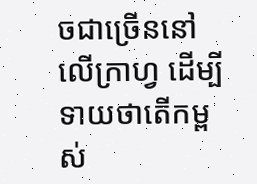ចជាច្រើននៅលើក្រាហ្វ ដើម្បីទាយថាតើកម្ពស់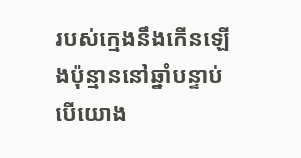របស់ក្មេងនឹងកើនឡើងប៉ុន្មាននៅឆ្នាំបន្ទាប់បើយោង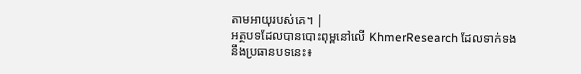តាមអាយុរបស់គេ។ |
អត្ថបទដែលបានបោះពុម្ពនៅលើ KhmerResearch ដែលទាក់ទងនឹងប្រធានបទនេះ៖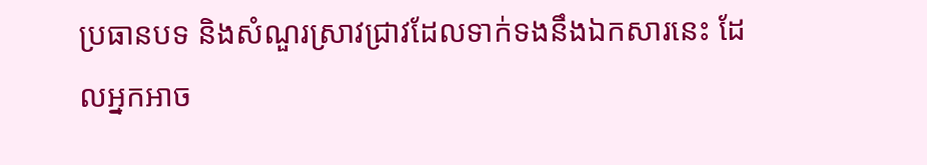ប្រធានបទ និងសំណួរស្រាវជ្រាវដែលទាក់ទងនឹងឯកសារនេះ ដែលអ្នកអាច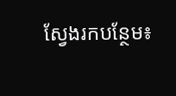ស្វែងរកបន្ថែម៖